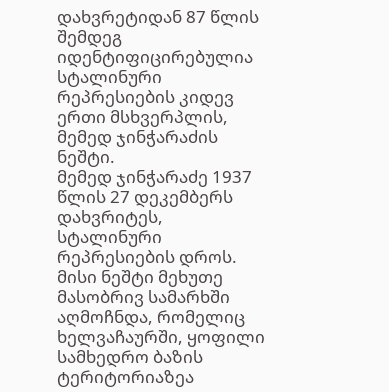დახვრეტიდან 87 წლის შემდეგ იდენტიფიცირებულია სტალინური რეპრესიების კიდევ ერთი მსხვერპლის, მემედ ჯინჭარაძის ნეშტი.
მემედ ჯინჭარაძე 1937 წლის 27 დეკემბერს დახვრიტეს, სტალინური რეპრესიების დროს. მისი ნეშტი მეხუთე მასობრივ სამარხში აღმოჩნდა, რომელიც ხელვაჩაურში, ყოფილი სამხედრო ბაზის ტერიტორიაზეა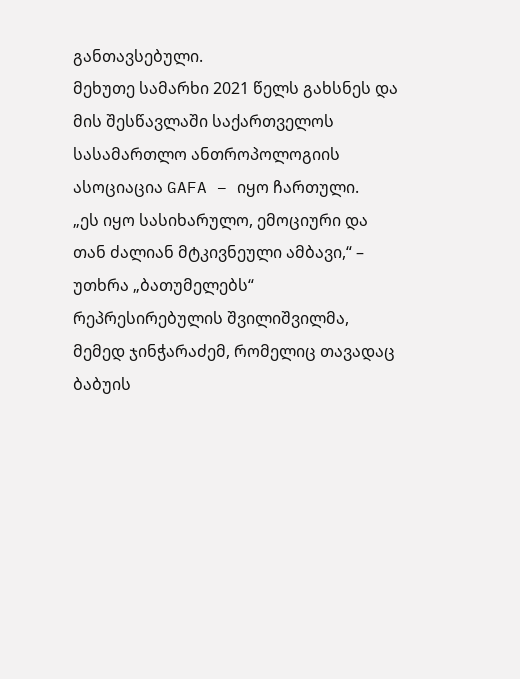განთავსებული.
მეხუთე სამარხი 2021 წელს გახსნეს და მის შესწავლაში საქართველოს სასამართლო ანთროპოლოგიის ასოციაცია GAFA – იყო ჩართული.
„ეს იყო სასიხარულო, ემოციური და თან ძალიან მტკივნეული ამბავი,“ – უთხრა „ბათუმელებს“ რეპრესირებულის შვილიშვილმა, მემედ ჯინჭარაძემ, რომელიც თავადაც ბაბუის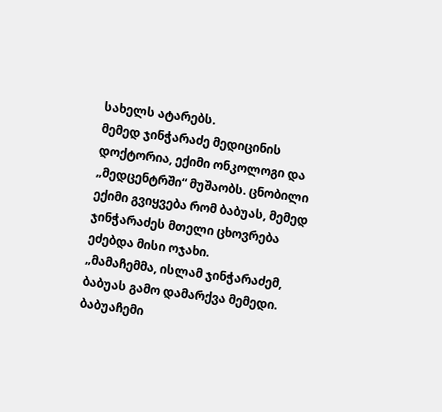სახელს ატარებს.
მემედ ჯინჭარაძე მედიცინის დოქტორია, ექიმი ონკოლოგი და „მედცენტრში“ მუშაობს. ცნობილი ექიმი გვიყვება რომ ბაბუას, მემედ ჯინჭარაძეს მთელი ცხოვრება ეძებდა მისი ოჯახი.
„მამაჩემმა, ისლამ ჯინჭარაძემ, ბაბუას გამო დამარქვა მემედი. ბაბუაჩემი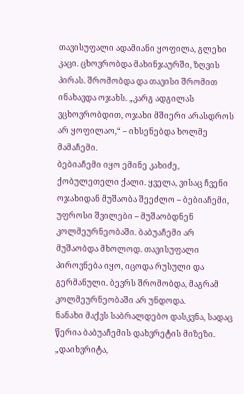თავისუფალი ადამიანი ყოფილა, გლეხი კაცი. ცხოვრობდა მახინჯაურში, ზღვის პირას. შრომობდა და თავისი შრომით ინახავდა ოჯახს. „კარგ ადგილას ვცხოვრობდით, ოჯახი მშიერი არასდროს არ ყოფილაო,“ – იხსენებდა ხოლმე მამაჩემი.
ბებიაჩემი იყო ემინე კახიძე, ქობულეთელი ქალი. ყველა, ვისაც ჩვენი ოჯახიდან მუშაობა შეეძლო – ბებიაჩემი, უფროსი შვილები – მუშაობდნენ კოლმეურნეობაში. ბაბუაჩემი არ მუშაობდა მხოლოდ. თავისუფალი პიროვნება იყო, იცოდა რუსული და გერმანული. ბევრს შრომობდა, მაგრამ კოლმეურნეობაში არ უნდოდა.
ნანახი მაქვს საბრალდებო დასკვნა, სადაც წერია ბაბუაჩემის დახვრეტის მიზეზი.
„დაიხვრიტა,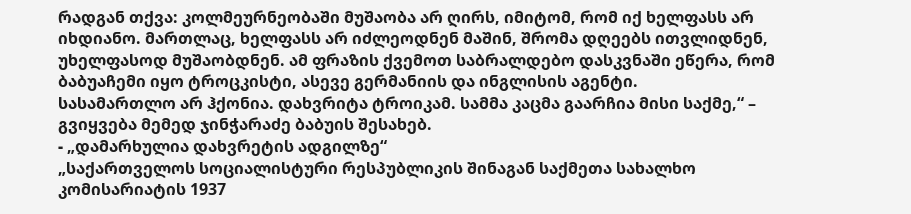რადგან თქვა: კოლმეურნეობაში მუშაობა არ ღირს, იმიტომ, რომ იქ ხელფასს არ იხდიანო. მართლაც, ხელფასს არ იძლეოდნენ მაშინ, შრომა დღეებს ითვლიდნენ, უხელფასოდ მუშაობდნენ. ამ ფრაზის ქვემოთ საბრალდებო დასკვნაში ეწერა, რომ ბაბუაჩემი იყო ტროცკისტი, ასევე გერმანიის და ინგლისის აგენტი.
სასამართლო არ ჰქონია. დახვრიტა ტროიკამ. სამმა კაცმა გაარჩია მისი საქმე,“ – გვიყვება მემედ ჯინჭარაძე ბაბუის შესახებ.
- „დამარხულია დახვრეტის ადგილზე“
„საქართველოს სოციალისტური რესპუბლიკის შინაგან საქმეთა სახალხო კომისარიატის 1937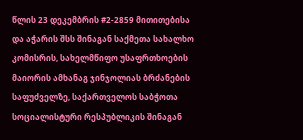წლის 23 დეკემბრის #2-2859 მითითებისა და აჭარის შსს შინაგან საქმეთა სახალხო კომისრის, სახელმწიფო უსაფრთხოების მაიორის ამხანაგ ჯინჯოლიას ბრძანების საფუძველზე, საქართველოს საბჭოთა სოციალისტური რესპუბლიკის შინაგან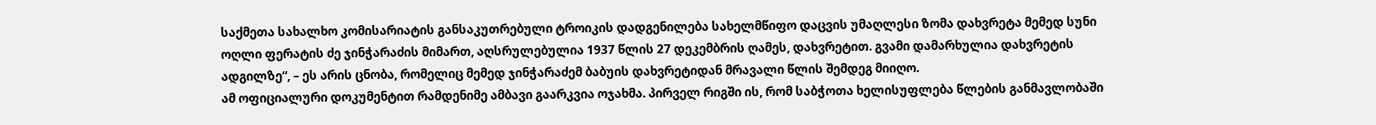საქმეთა სახალხო კომისარიატის განსაკუთრებული ტროიკის დადგენილება სახელმწიფო დაცვის უმაღლესი ზომა დახვრეტა მემედ სუნი ოღლი ფერატის ძე ჯინჭარაძის მიმართ, აღსრულებულია 1937 წლის 27 დეკემბრის ღამეს, დახვრეტით. გვამი დამარხულია დახვრეტის ადგილზე“, – ეს არის ცნობა, რომელიც მემედ ჯინჭარაძემ ბაბუის დახვრეტიდან მრავალი წლის შემდეგ მიიღო.
ამ ოფიციალური დოკუმენტით რამდენიმე ამბავი გაარკვია ოჯახმა. პირველ რიგში ის, რომ საბჭოთა ხელისუფლება წლების განმავლობაში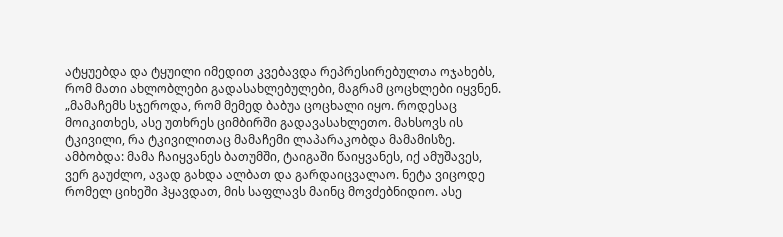ატყუებდა და ტყუილი იმედით კვებავდა რეპრესირებულთა ოჯახებს, რომ მათი ახლობლები გადასახლებულები, მაგრამ ცოცხლები იყვნენ.
„მამაჩემს სჯეროდა, რომ მემედ ბაბუა ცოცხალი იყო. როდესაც მოიკითხეს, ასე უთხრეს ციმბირში გადავასახლეთო. მახსოვს ის ტკივილი, რა ტკივილითაც მამაჩემი ლაპარაკობდა მამამისზე.
ამბობდა: მამა ჩაიყვანეს ბათუმში, ტაიგაში წაიყვანეს, იქ ამუშავეს, ვერ გაუძლო, ავად გახდა ალბათ და გარდაიცვალაო. ნეტა ვიცოდე რომელ ციხეში ჰყავდათ, მის საფლავს მაინც მოვძებნიდიო. ასე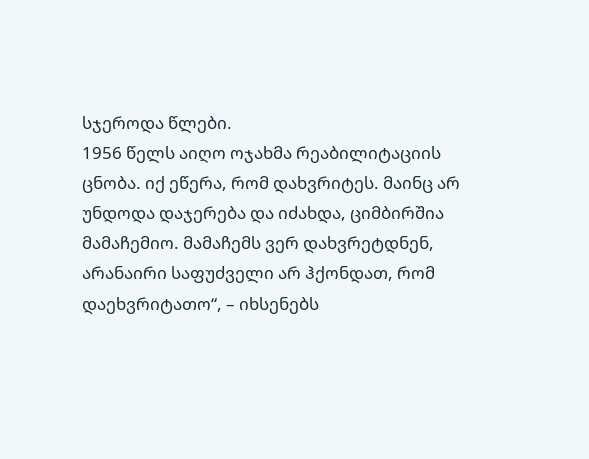სჯეროდა წლები.
1956 წელს აიღო ოჯახმა რეაბილიტაციის ცნობა. იქ ეწერა, რომ დახვრიტეს. მაინც არ უნდოდა დაჯერება და იძახდა, ციმბირშია მამაჩემიო. მამაჩემს ვერ დახვრეტდნენ, არანაირი საფუძველი არ ჰქონდათ, რომ დაეხვრიტათო“, – იხსენებს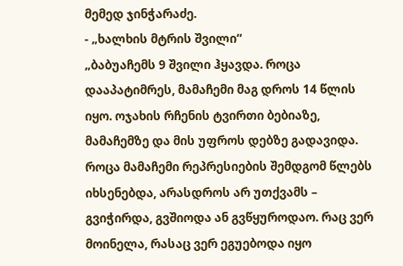მემედ ჯინჭარაძე.
- „ხალხის მტრის შვილი“
„ბაბუაჩემს 9 შვილი ჰყავდა. როცა დააპატიმრეს, მამაჩემი მაგ დროს 14 წლის იყო. ოჯახის რჩენის ტვირთი ბებიაზე, მამაჩემზე და მის უფროს დებზე გადავიდა. როცა მამაჩემი რეპრესიების შემდგომ წლებს იხსენებდა, არასდროს არ უთქვამს – გვიჭირდა, გვშიოდა ან გვწყუროდაო. რაც ვერ მოინელა, რასაც ვერ ეგუებოდა იყო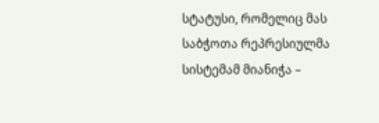სტატუსი, რომელიც მას საბჭოთა რეპრესიულმა სისტემამ მიანიჭა –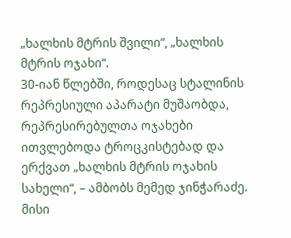„ხალხის მტრის შვილი“, „ხალხის მტრის ოჯახი“.
30-იან წლებში, როდესაც სტალინის რეპრესიული აპარატი მუშაობდა, რეპრესირებულთა ოჯახები ითვლებოდა ტროცკისტებად და ერქვათ „ხალხის მტრის ოჯახის სახელი“, – ამბობს მემედ ჯინჭარაძე.
მისი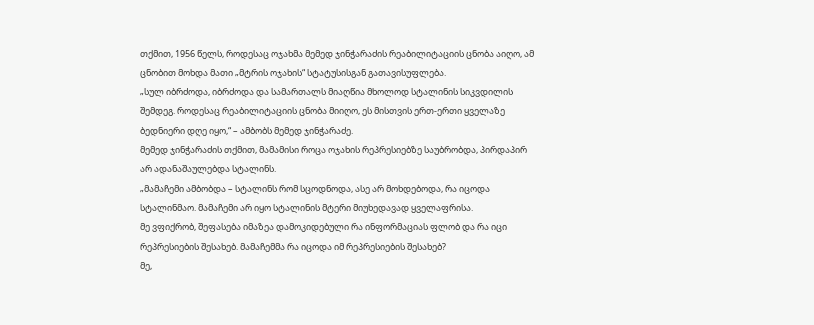თქმით, 1956 წელს, როდესაც ოჯახმა მემედ ჯინჭარაძის რეაბილიტაციის ცნობა აიღო, ამ ცნობით მოხდა მათი „მტრის ოჯახის“ სტატუსისგან გათავისუფლება.
„სულ იბრძოდა, იბრძოდა და სამართალს მიაღწია მხოლოდ სტალინის სიკვდილის შემდეგ. როდესაც რეაბილიტაციის ცნობა მიიღო, ეს მისთვის ერთ-ერთი ყველაზე ბედნიერი დღე იყო,“ – ამბობს მემედ ჯინჭარაძე.
მემედ ჯინჭარაძის თქმით, მამამისი როცა ოჯახის რეპრესიებზე საუბრობდა, პირდაპირ არ ადანაშაულებდა სტალინს.
„მამაჩემი ამბობდა – სტალინს რომ სცოდნოდა, ასე არ მოხდებოდა, რა იცოდა სტალინმაო. მამაჩემი არ იყო სტალინის მტერი მიუხედავად ყველაფრისა.
მე ვფიქრობ, შეფასება იმაზეა დამოკიდებული რა ინფორმაციას ფლობ და რა იცი რეპრესიების შესახებ. მამაჩემმა რა იცოდა იმ რეპრესიების შესახებ?
მე,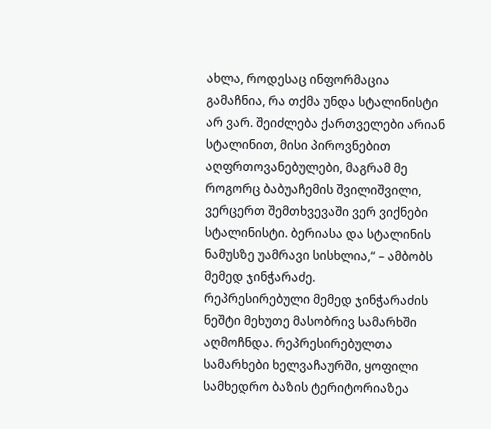ახლა, როდესაც ინფორმაცია გამაჩნია, რა თქმა უნდა სტალინისტი არ ვარ. შეიძლება ქართველები არიან სტალინით, მისი პიროვნებით აღფრთოვანებულები, მაგრამ მე როგორც ბაბუაჩემის შვილიშვილი, ვერცერთ შემთხვევაში ვერ ვიქნები სტალინისტი. ბერიასა და სტალინის ნამუსზე უამრავი სისხლია,“ – ამბობს მემედ ჯინჭარაძე.
რეპრესირებული მემედ ჯინჭარაძის ნეშტი მეხუთე მასობრივ სამარხში აღმოჩნდა. რეპრესირებულთა სამარხები ხელვაჩაურში, ყოფილი სამხედრო ბაზის ტერიტორიაზეა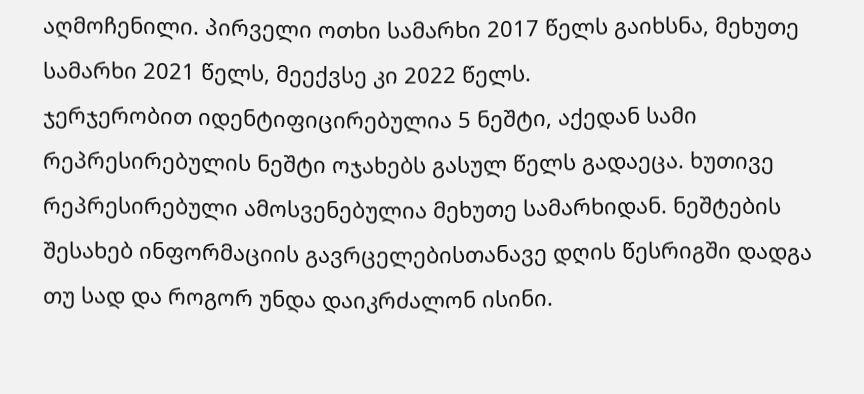აღმოჩენილი. პირველი ოთხი სამარხი 2017 წელს გაიხსნა, მეხუთე სამარხი 2021 წელს, მეექვსე კი 2022 წელს.
ჯერჯერობით იდენტიფიცირებულია 5 ნეშტი, აქედან სამი რეპრესირებულის ნეშტი ოჯახებს გასულ წელს გადაეცა. ხუთივე რეპრესირებული ამოსვენებულია მეხუთე სამარხიდან. ნეშტების შესახებ ინფორმაციის გავრცელებისთანავე დღის წესრიგში დადგა თუ სად და როგორ უნდა დაიკრძალონ ისინი.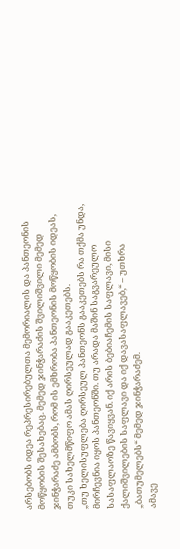არსებობს იდეა რეპრესირებულთა მემორიალის და პანთეონის მოწყობის შესახებაც. მემედ ჯინჭარაძის შვილიშვილი მემედ ჯინჭარაძე ამბობს, რომ ის ემხრობა პანთეონის მოწყობის იდეას, თუკი სახელმწიფო ამას ღირსეულად გააკეთებს.
„თუ ხელისუფლება ღირსეულ პანთეონს გააკეთებს რა თქმა უნდა, მირჩევნია იყოს პანთეონში. თუ არადა მაშინ საგვარეულო სასაფლაოზე წავიყვან. იქ არის ბებიაჩემის საფლავი, მისი ქალიშვილების საფლავი და იქ დავასაფლავებ,“ – უთხრა „ბათუმელებს“ მემედ ჯინჭარაძემ.
ამავე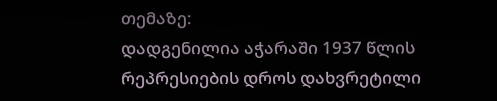თემაზე:
დადგენილია აჭარაში 1937 წლის რეპრესიების დროს დახვრეტილი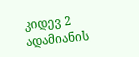კიდევ 2 ადამიანის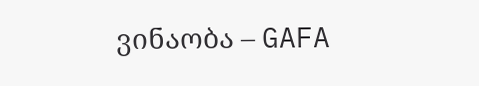ვინაობა – GAFA